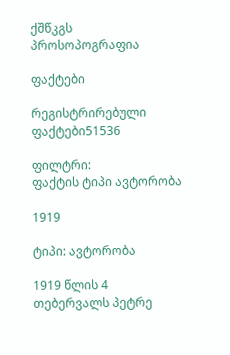ქშწკგს პროსოპოგრაფია

ფაქტები

რეგისტრირებული ფაქტები51536

ფილტრი:
ფაქტის ტიპი ავტორობა

1919

ტიპი: ავტორობა

1919 წლის 4 თებერვალს პეტრე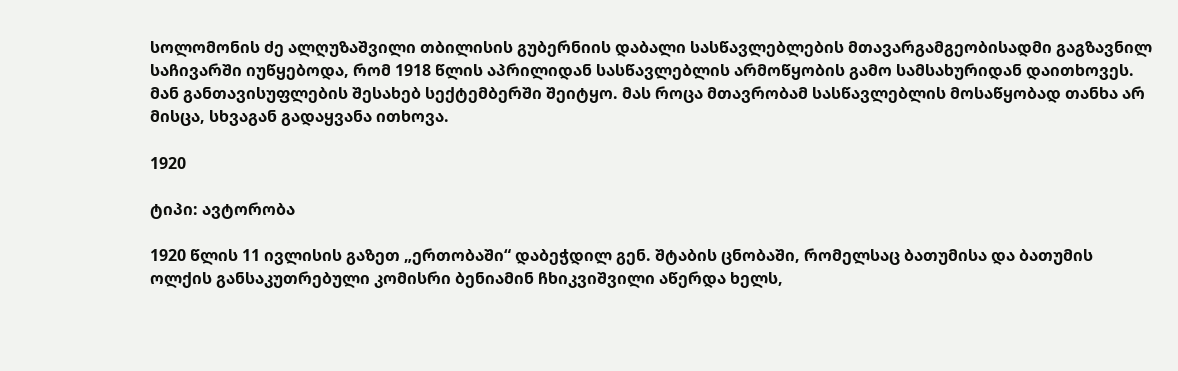სოლომონის ძე ალღუზაშვილი თბილისის გუბერნიის დაბალი სასწავლებლების მთავარგამგეობისადმი გაგზავნილ საჩივარში იუწყებოდა, რომ 1918 წლის აპრილიდან სასწავლებლის არმოწყობის გამო სამსახურიდან დაითხოვეს. მან განთავისუფლების შესახებ სექტემბერში შეიტყო. მას როცა მთავრობამ სასწავლებლის მოსაწყობად თანხა არ მისცა, სხვაგან გადაყვანა ითხოვა.

1920

ტიპი: ავტორობა

1920 წლის 11 ივლისის გაზეთ „ერთობაში“ დაბეჭდილ გენ. შტაბის ცნობაში, რომელსაც ბათუმისა და ბათუმის ოლქის განსაკუთრებული კომისრი ბენიამინ ჩხიკვიშვილი აწერდა ხელს,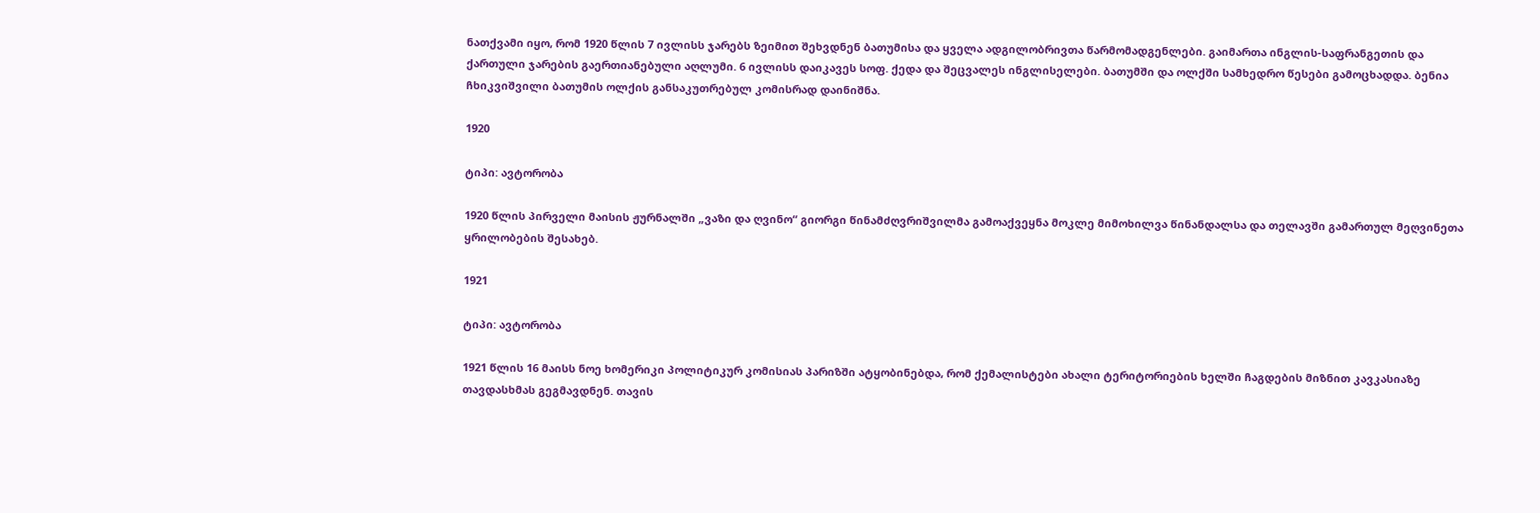ნათქვამი იყო, რომ 1920 წლის 7 ივლისს ჯარებს ზეიმით შეხვდნენ ბათუმისა და ყველა ადგილობრივთა წარმომადგენლები. გაიმართა ინგლის-საფრანგეთის და ქართული ჯარების გაერთიანებული აღლუმი. 6 ივლისს დაიკავეს სოფ. ქედა და შეცვალეს ინგლისელები. ბათუმში და ოლქში სამხედრო წესები გამოცხადდა. ბენია ჩხიკვიშვილი ბათუმის ოლქის განსაკუთრებულ კომისრად დაინიშნა.

1920

ტიპი: ავტორობა

1920 წლის პირველი მაისის ჟურნალში „ვაზი და ღვინო“ გიორგი წინამძღვრიშვილმა გამოაქვეყნა მოკლე მიმოხილვა წინანდალსა და თელავში გამართულ მეღვინეთა ყრილობების შესახებ.

1921

ტიპი: ავტორობა

1921 წლის 16 მაისს ნოე ხომერიკი პოლიტიკურ კომისიას პარიზში ატყობინებდა, რომ ქემალისტები ახალი ტერიტორიების ხელში ჩაგდების მიზნით კავკასიაზე თავდასხმას გეგმავდნენ. თავის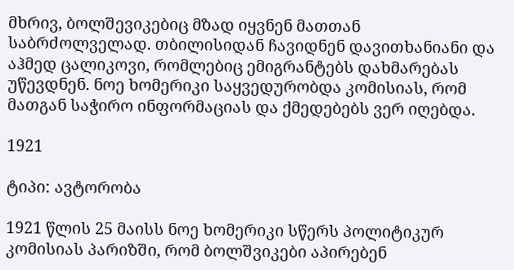მხრივ, ბოლშევიკებიც მზად იყვნენ მათთან საბრძოლველად. თბილისიდან ჩავიდნენ დავითხანიანი და აჰმედ ცალიკოვი, რომლებიც ემიგრანტებს დახმარებას უწევდნენ. ნოე ხომერიკი საყვედურობდა კომისიას, რომ მათგან საჭირო ინფორმაციას და ქმედებებს ვერ იღებდა.

1921

ტიპი: ავტორობა

1921 წლის 25 მაისს ნოე ხომერიკი სწერს პოლიტიკურ კომისიას პარიზში, რომ ბოლშვიკები აპირებენ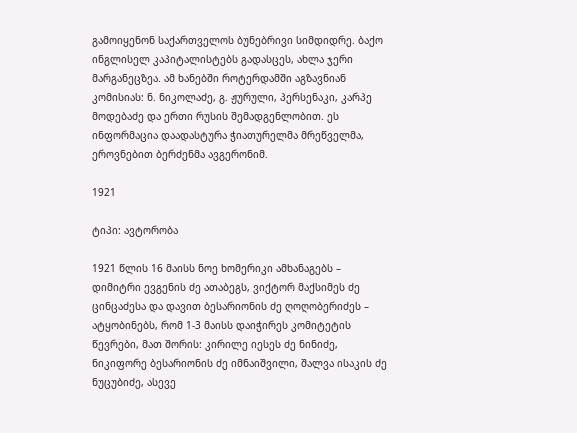გამოიყენონ საქართველოს ბუნებრივი სიმდიდრე. ბაქო ინგლისელ კაპიტალისტებს გადასცეს, ახლა ჯერი მარგანეცზეა. ამ ხანებში როტერდამში აგზავნიან კომისიას: ნ. ნიკოლაძე, გ. ჟურული, პერსენაკი, კარპე მოდებაძე და ერთი რუსის შემადგენლობით. ეს ინფორმაცია დაადასტურა ჭიათურელმა მრეწველმა, ეროვნებით ბერძენმა ავგერონიმ.

1921

ტიპი: ავტორობა

1921 წლის 16 მაისს ნოე ხომერიკი ამხანაგებს – დიმიტრი ევგენის ძე ათაბეგს, ვიქტორ მაქსიმეს ძე ცინცაძესა და დავით ბესარიონის ძე ღოღობერიძეს – ატყობინებს, რომ 1-3 მაისს დაიჭირეს კომიტეტის წევრები, მათ შორის: კირილე იესეს ძე ნინიძე, ნიკიფორე ბესარიონის ძე იმნაიშვილი, შალვა ისაკის ძე ნუცუბიძე, ასევე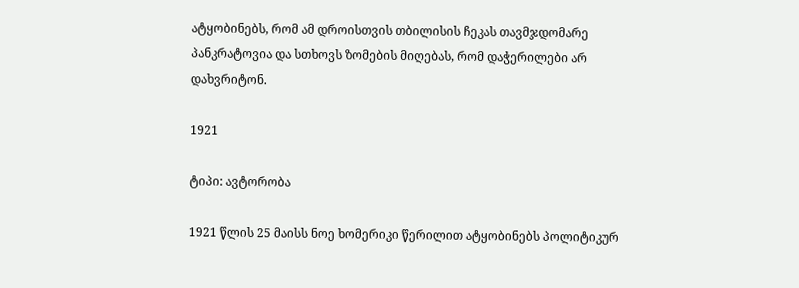ატყობინებს, რომ ამ დროისთვის თბილისის ჩეკას თავმჯდომარე პანკრატოვია და სთხოვს ზომების მიღებას, რომ დაჭერილები არ დახვრიტონ.

1921

ტიპი: ავტორობა

1921 წლის 25 მაისს ნოე ხომერიკი წერილით ატყობინებს პოლიტიკურ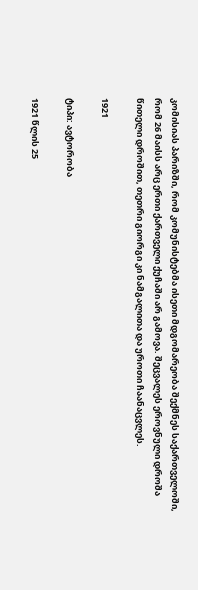კომისიას პარიზში, რომ კომუნისტებმა ისეთი მდგომარეობა შექმნეს საქართველოში, რომ 26 მაისს არც ერთი ქართველი ქუჩაში არ გამოვა. შეცვალეს ეროვნული დროშა წითელი დროშით, თეთრი გიორგი კი ნამგალითა და უროთი ჩაანაცვლეს.

1921

ტიპი: ავტორობა

1921 წლის 25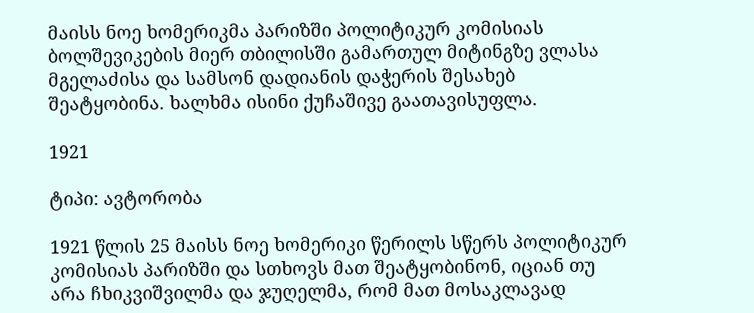მაისს ნოე ხომერიკმა პარიზში პოლიტიკურ კომისიას ბოლშევიკების მიერ თბილისში გამართულ მიტინგზე ვლასა მგელაძისა და სამსონ დადიანის დაჭერის შესახებ შეატყობინა. ხალხმა ისინი ქუჩაშივე გაათავისუფლა.

1921

ტიპი: ავტორობა

1921 წლის 25 მაისს ნოე ხომერიკი წერილს სწერს პოლიტიკურ კომისიას პარიზში და სთხოვს მათ შეატყობინონ, იციან თუ არა ჩხიკვიშვილმა და ჯუღელმა, რომ მათ მოსაკლავად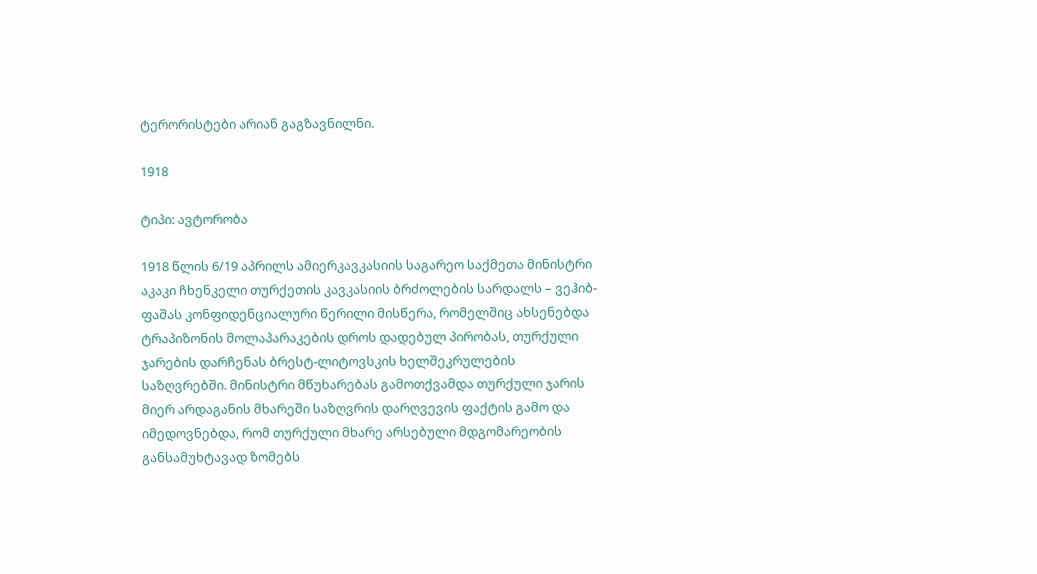ტერორისტები არიან გაგზავნილნი.

1918

ტიპი: ავტორობა

1918 წლის 6/19 აპრილს ამიერკავკასიის საგარეო საქმეთა მინისტრი აკაკი ჩხენკელი თურქეთის კავკასიის ბრძოლების სარდალს – ვეჰიბ-ფაშას კონფიდენციალური წერილი მისწერა, რომელშიც ახსენებდა ტრაპიზონის მოლაპარაკების დროს დადებულ პირობას, თურქული ჯარების დარჩენას ბრესტ-ლიტოვსკის ხელშეკრულების საზღვრებში. მინისტრი მწუხარებას გამოთქვამდა თურქული ჯარის მიერ არდაგანის მხარეში საზღვრის დარღვევის ფაქტის გამო და იმედოვნებდა, რომ თურქული მხარე არსებული მდგომარეობის განსამუხტავად ზომებს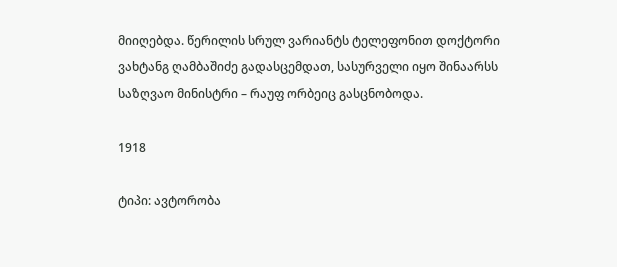მიიღებდა. წერილის სრულ ვარიანტს ტელეფონით დოქტორი ვახტანგ ღამბაშიძე გადასცემდათ, სასურველი იყო შინაარსს საზღვაო მინისტრი – რაუფ ორბეიც გასცნობოდა.

1918

ტიპი: ავტორობა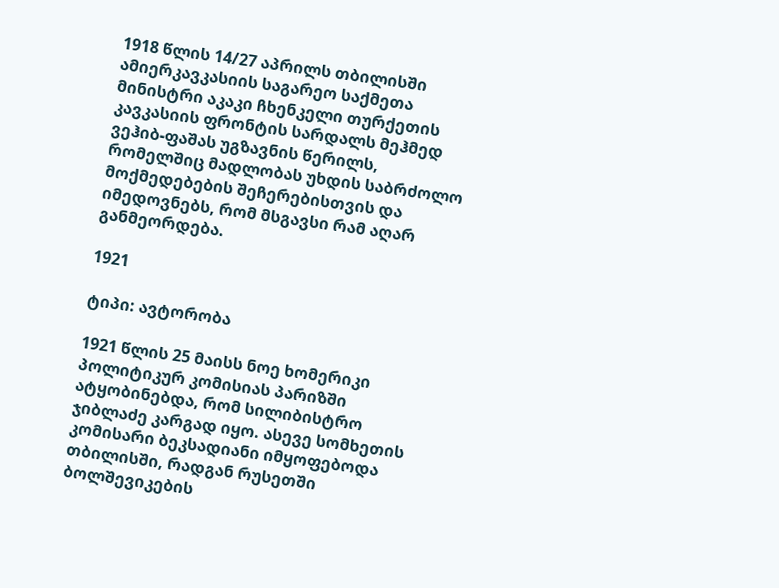1918 წლის 14/27 აპრილს თბილისში ამიერკავკასიის საგარეო საქმეთა მინისტრი აკაკი ჩხენკელი თურქეთის კავკასიის ფრონტის სარდალს მეჰმედ ვეჰიბ-ფაშას უგზავნის წერილს, რომელშიც მადლობას უხდის საბრძოლო მოქმედებების შეჩერებისთვის და იმედოვნებს, რომ მსგავსი რამ აღარ განმეორდება.

1921

ტიპი: ავტორობა

1921 წლის 25 მაისს ნოე ხომერიკი პოლიტიკურ კომისიას პარიზში ატყობინებდა, რომ სილიბისტრო ჯიბლაძე კარგად იყო. ასევე სომხეთის კომისარი ბეკსადიანი იმყოფებოდა თბილისში, რადგან რუსეთში ბოლშევიკების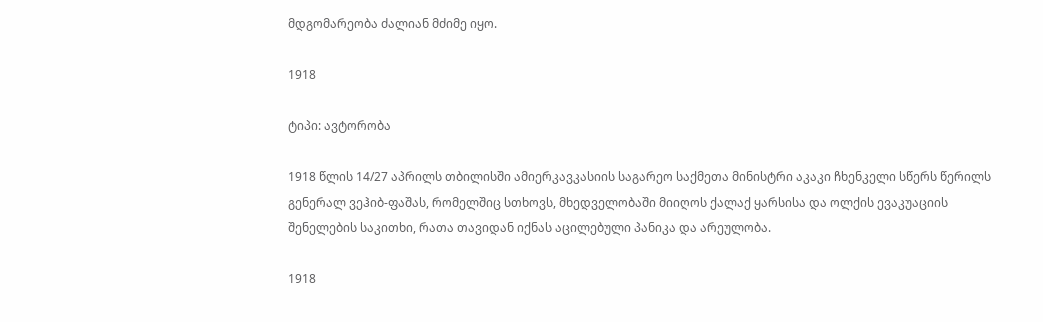მდგომარეობა ძალიან მძიმე იყო.

1918

ტიპი: ავტორობა

1918 წლის 14/27 აპრილს თბილისში ამიერკავკასიის საგარეო საქმეთა მინისტრი აკაკი ჩხენკელი სწერს წერილს გენერალ ვეჰიბ-ფაშას, რომელშიც სთხოვს, მხედველობაში მიიღოს ქალაქ ყარსისა და ოლქის ევაკუაციის შენელების საკითხი, რათა თავიდან იქნას აცილებული პანიკა და არეულობა.

1918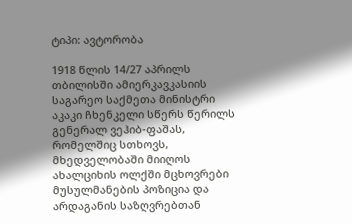ტიპი: ავტორობა

1918 წლის 14/27 აპრილს თბილისში ამიერკავკასიის საგარეო საქმეთა მინისტრი აკაკი ჩხენკელი სწერს წერილს გენერალ ვეჰიბ-ფაშას, რომელშიც სთხოვს, მხედველობაში მიიღოს ახალციხის ოლქში მცხოვრები მუსულმანების პოზიცია და არდაგანის საზღვრებთან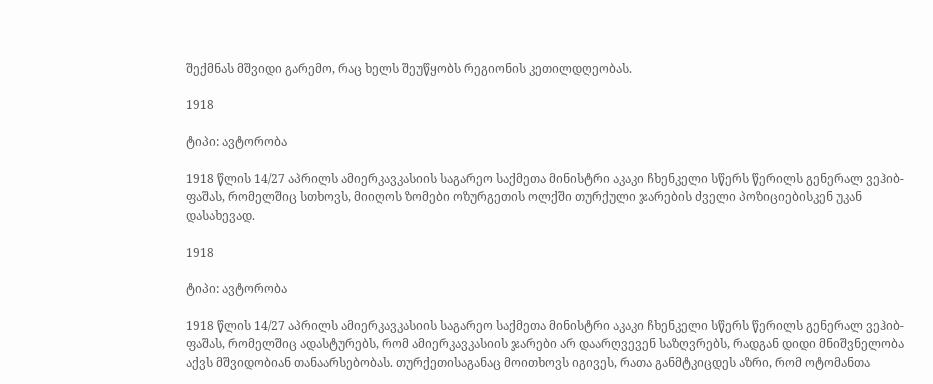შექმნას მშვიდი გარემო, რაც ხელს შეუწყობს რეგიონის კეთილდღეობას.

1918

ტიპი: ავტორობა

1918 წლის 14/27 აპრილს ამიერკავკასიის საგარეო საქმეთა მინისტრი აკაკი ჩხენკელი სწერს წერილს გენერალ ვეჰიბ-ფაშას, რომელშიც სთხოვს, მიიღოს ზომები ოზურგეთის ოლქში თურქული ჯარების ძველი პოზიციებისკენ უკან დასახევად.

1918

ტიპი: ავტორობა

1918 წლის 14/27 აპრილს ამიერკავკასიის საგარეო საქმეთა მინისტრი აკაკი ჩხენკელი სწერს წერილს გენერალ ვეჰიბ-ფაშას, რომელშიც ადასტურებს, რომ ამიერკავკასიის ჯარები არ დაარღვევენ საზღვრებს, რადგან დიდი მნიშვნელობა აქვს მშვიდობიან თანაარსებობას. თურქეთისაგანაც მოითხოვს იგივეს, რათა განმტკიცდეს აზრი, რომ ოტომანთა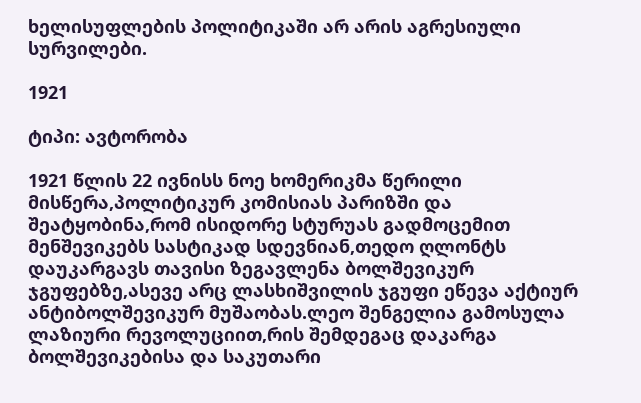ხელისუფლების პოლიტიკაში არ არის აგრესიული სურვილები.

1921

ტიპი: ავტორობა

1921 წლის 22 ივნისს ნოე ხომერიკმა წერილი მისწერა,პოლიტიკურ კომისიას პარიზში და შეატყობინა,რომ ისიდორე სტურუას გადმოცემით მენშევიკებს სასტიკად სდევნიან,თედო ღლონტს დაუკარგავს თავისი ზეგავლენა ბოლშევიკურ ჯგუფებზე,ასევე არც ლასხიშვილის ჯგუფი ეწევა აქტიურ ანტიბოლშევიკურ მუშაობას.ლეო შენგელია გამოსულა ლაზიური რევოლუციით,რის შემდეგაც დაკარგა ბოლშევიკებისა და საკუთარი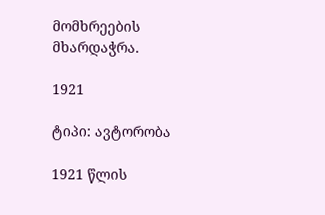მომხრეების მხარდაჭრა.

1921

ტიპი: ავტორობა

1921 წლის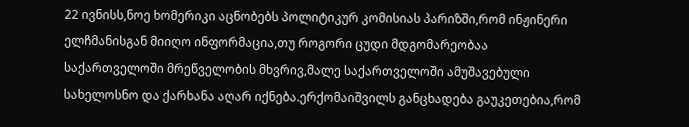22 ივნისს,ნოე ხომერიკი აცნობებს პოლიტიკურ კომისიას პარიზში,რომ ინჟინერი ელჩმანისგან მიიღო ინფორმაცია,თუ როგორი ცუდი მდგომარეობაა საქართველოში მრეწველობის მხვრივ,მალე საქართველოში ამუშავებული სახელოსნო და ქარხანა აღარ იქნება.ერქომაიშვილს განცხადება გაუკეთებია,რომ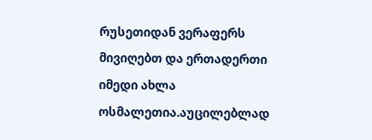რუსეთიდან ვერაფერს მივიღებთ და ერთადერთი იმედი ახლა ოსმალეთია.აუცილებლად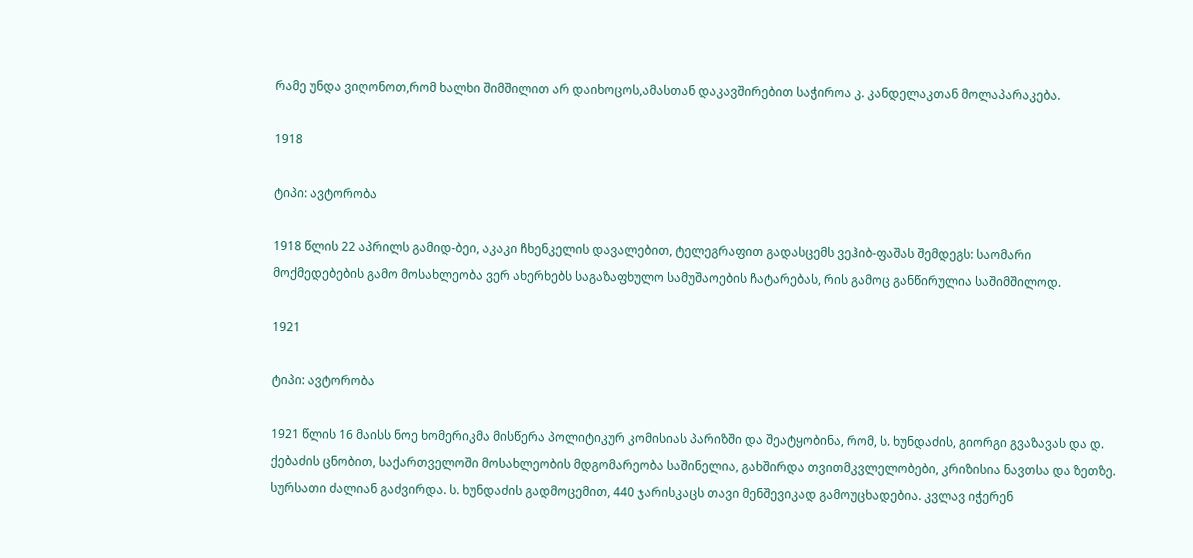რამე უნდა ვიღონოთ,რომ ხალხი შიმშილით არ დაიხოცოს,ამასთან დაკავშირებით საჭიროა კ. კანდელაკთან მოლაპარაკება.

1918

ტიპი: ავტორობა

1918 წლის 22 აპრილს გამიდ-ბეი, აკაკი ჩხენკელის დავალებით, ტელეგრაფით გადასცემს ვეჰიბ-ფაშას შემდეგს: საომარი მოქმედებების გამო მოსახლეობა ვერ ახერხებს საგაზაფხულო სამუშაოების ჩატარებას, რის გამოც განწირულია საშიმშილოდ.

1921

ტიპი: ავტორობა

1921 წლის 16 მაისს ნოე ხომერიკმა მისწერა პოლიტიკურ კომისიას პარიზში და შეატყობინა, რომ, ს. ხუნდაძის, გიორგი გვაზავას და დ. ქებაძის ცნობით, საქართველოში მოსახლეობის მდგომარეობა საშინელია, გახშირდა თვითმკვლელობები, კრიზისია ნავთსა და ზეთზე. სურსათი ძალიან გაძვირდა. ს. ხუნდაძის გადმოცემით, 440 ჯარისკაცს თავი მენშევიკად გამოუცხადებია. კვლავ იჭერენ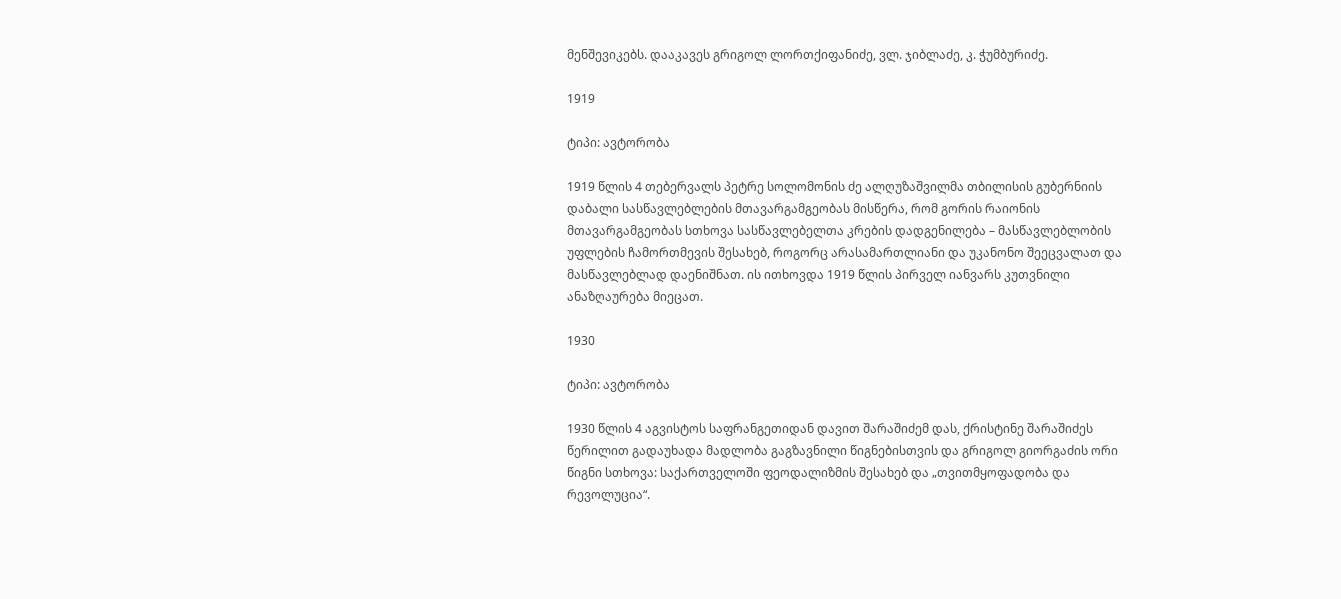მენშევიკებს. დააკავეს გრიგოლ ლორთქიფანიძე, ვლ. ჯიბლაძე, კ. ჭუმბურიძე.

1919

ტიპი: ავტორობა

1919 წლის 4 თებერვალს პეტრე სოლომონის ძე ალღუზაშვილმა თბილისის გუბერნიის დაბალი სასწავლებლების მთავარგამგეობას მისწერა, რომ გორის რაიონის მთავარგამგეობას სთხოვა სასწავლებელთა კრების დადგენილება – მასწავლებლობის უფლების ჩამორთმევის შესახებ, როგორც არასამართლიანი და უკანონო შეეცვალათ და მასწავლებლად დაენიშნათ. ის ითხოვდა 1919 წლის პირველ იანვარს კუთვნილი ანაზღაურება მიეცათ.

1930

ტიპი: ავტორობა

1930 წლის 4 აგვისტოს საფრანგეთიდან დავით შარაშიძემ დას, ქრისტინე შარაშიძეს წერილით გადაუხადა მადლობა გაგზავნილი წიგნებისთვის და გრიგოლ გიორგაძის ორი წიგნი სთხოვა: საქართველოში ფეოდალიზმის შესახებ და „თვითმყოფადობა და რევოლუცია“.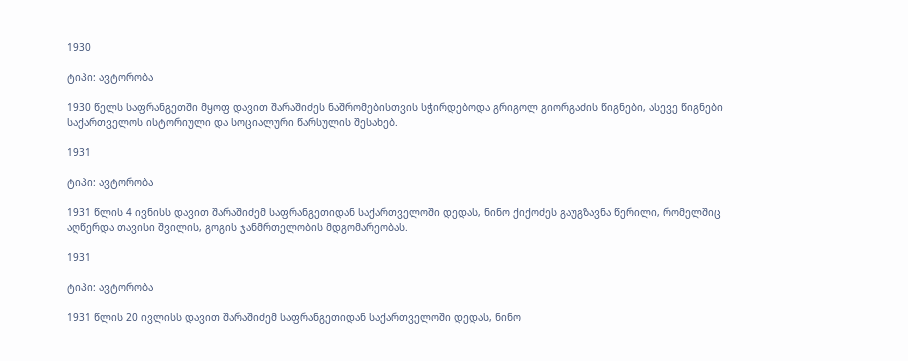1930

ტიპი: ავტორობა

1930 წელს საფრანგეთში მყოფ დავით შარაშიძეს ნაშრომებისთვის სჭირდებოდა გრიგოლ გიორგაძის წიგნები, ასევე წიგნები საქართველოს ისტორიული და სოციალური წარსულის შესახებ.

1931

ტიპი: ავტორობა

1931 წლის 4 ივნისს დავით შარაშიძემ საფრანგეთიდან საქართველოში დედას, ნინო ქიქოძეს გაუგზავნა წერილი, რომელშიც აღწერდა თავისი შვილის, გოგის ჯანმრთელობის მდგომარეობას.

1931

ტიპი: ავტორობა

1931 წლის 20 ივლისს დავით შარაშიძემ საფრანგეთიდან საქართველოში დედას, ნინო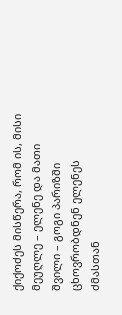ქიქოძეს მისწერა, რომ ის, მისი მეუღლე – ელენე და მათი შვილი – გოგი პარიზში ცხოვრობდნენ ელენეს ძმასთან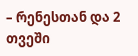– რენესთან და 2 თვეში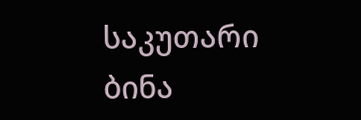საკუთარი ბინა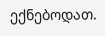ექნებოდათ.